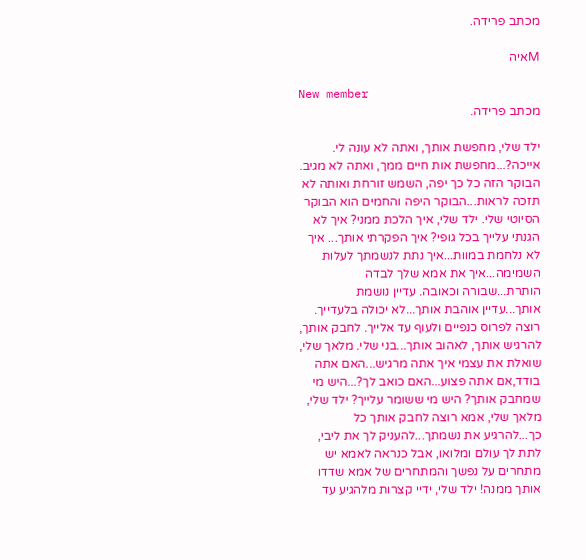מכתב פרידה.

Mאיה

New member
מכתב פרידה.

ילד שלי, מחפשת אותך, ואתה לא עונה לי. אייכה?...מחפשת אות חיים ממך, ואתה לא מגיב. הבוקר הזה כל כך יפה, השמש זורחת ואותה לא תזכה לראות...הבוקר היפה והחמים הוא הבוקר הסיוטי שלי. ילד שלי, איך הלכת ממני? איך לא הגנתי עלייך בכל גופי? איך הפקרתי אותך... איך לא נלחמת במוות...איך נתת לנשמתך לעלות השמימה...איך את אמא שלך לבדה הותרת...שבורה וכאובה. עדיין נושמת אותך...עדיין אוהבת אותך...לא יכולה בלעדייך. רוצה לפרוס כנפיים ולעוף עד אלייך. לחבק אותך, להרגיש אותך, לאהוב אותך...בני שלי. מלאך שלי, שואלת את עצמי איך אתה מרגיש...האם אתה בודד,אם אתה פצוע...האם כואב לך?...היש מי שמחבק אותך? היש מי ששומר עלייך? ילד שלי, מלאך שלי, אמא רוצה לחבק אותך כל כך...להרגיע את נשמתך...להעניק לך את ליבי, לתת לך עולם ומלואו, אבל כנראה לאמא יש מתחרים על נפשך והמתחרים של אמא שדדו אותך ממנה! ילד שלי, ידיי קצרות מלהגיע עד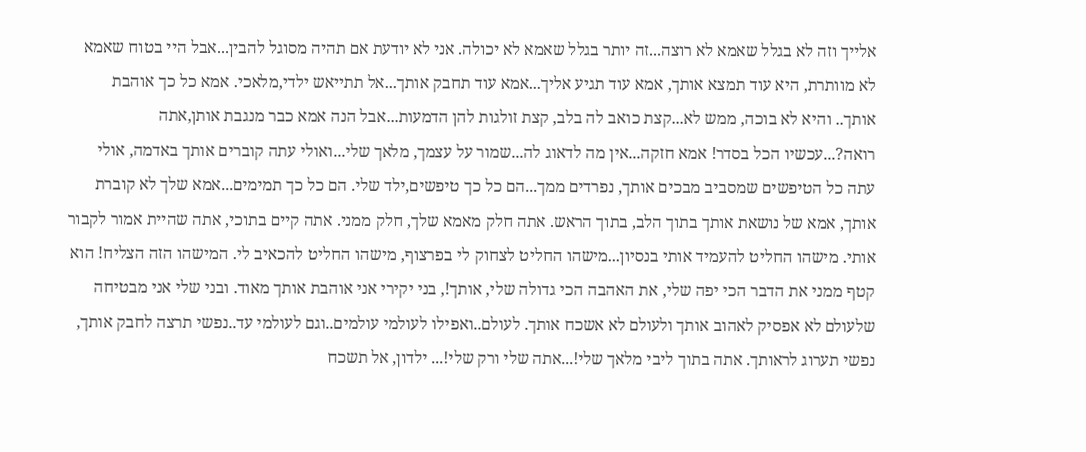אלייך וזה לא בגלל שאמא לא רוצה...זה יותר בגלל שאמא לא יכולה. אני לא יודעת אם תהיה מסוגל להבין...אבל היי בטוח שאמא לא מוותרת, היא עוד תמצא אותך, אמא עוד תגיע אליך...אמא עוד תחבק אותך...אל תתייאש ילדי,מלאכי. אמא כל כך אוהבת אותך.. והיא לא בוכה, ממש לא...קצת כואב לה בלב, קצת זולגות להן הדמעות...אבל הנה אמא כבר מנגבת אותן,אתה רואה?...עכשיו הכל בסדר! אמא חזקה...אין מה לדאוג לה...שמור על עצמך, מלאך שלי...ואולי עתה קוברים אותך באדמה, אולי עתה כל הטיפשים שמסביב מבכים אותך, נפרדים ממך...הם כל כך טיפשים,ילד שלי. הם כל כך תמימים...אמא שלך לא קוברת אותך, אמא של נושאת אותך בתוך הלב, בתוך הראש. אתה חלק מאמא שלך, חלק ממני. אתה קיים בתוכי, אתה שהיית אמור לקבור אותי. מישהו החליט להעמיד אותי בנסיון...מישהו החליט לצחוק לי בפרצוף, מישהו החליט להכאיב לי. המישהו הזה הצליח! הוא קטף ממני את הדבר הכי יפה שלי, את האהבה הכי גדולה שלי, אותך!, בני יקירי אני אוהבת אותך מאוד. ובני שלי אני מבטיחה שלעולם לא אפסיק לאהוב אותך ולעולם לא אשכח אותך. לעולם..ואפילו לעולמי עולמים..וגם לעולמי עד..נפשי תרצה לחבק אותך, נפשי תערוג לראותך. אתה בתוך ליבי מלאך שלי!...אתה שלי ורק שלי!... ילדון, אל תשכח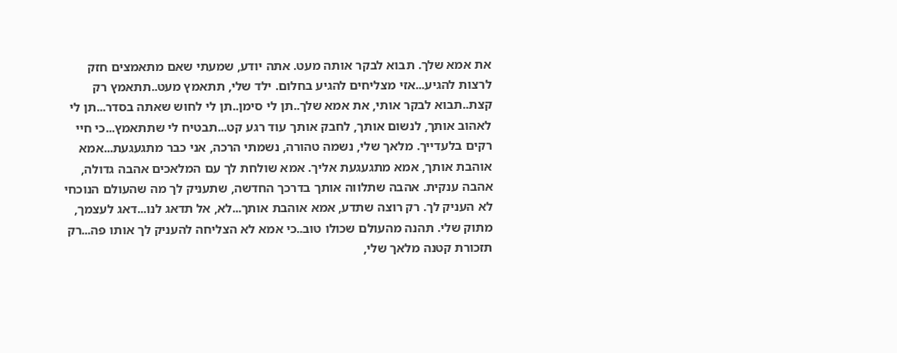את אמא שלך. תבוא לבקר אותה מעט. אתה יודע, שמעתי שאם מתאמצים חזק לרצות להגיע...אזי מצליחים להגיע בחלום. ילד שלי, תתאמץ מעט..תתאמץ רק קצת..תבוא לבקר אותי, את אמא שלך..תן לי סימן..תן לי לחוש שאתה בסדר...תן לי לאהוב אותך, לנשום אותך, לחבק אותך עוד רגע קט...תבטיח לי שתתאמץ...כי חיי רקים בלעדייך. מלאך שלי, נשמה טהורה, נשמתי הרכה, אני כבר מתגעגעת...אמא אוהבת אותך, אמא מתגעגעת אליך. אמא שולחת לך עם המלאכים אהבה גדולה, אהבה ענקית. אהבה שתלווה אותך בדרכך החדשה, שתעניק לך מה שהעולם הנוכחי לא העניק לך. רק רוצה שתדע, אמא אוהבת אותך...לא, אל תדאג לנו...דאג לעצמך, מתוק שלי. תהנה מהעולם שכולו טוב..כי אמא לא הצליחה להעניק לך אותו פה...רק תזכורת קטנה מלאך שלי,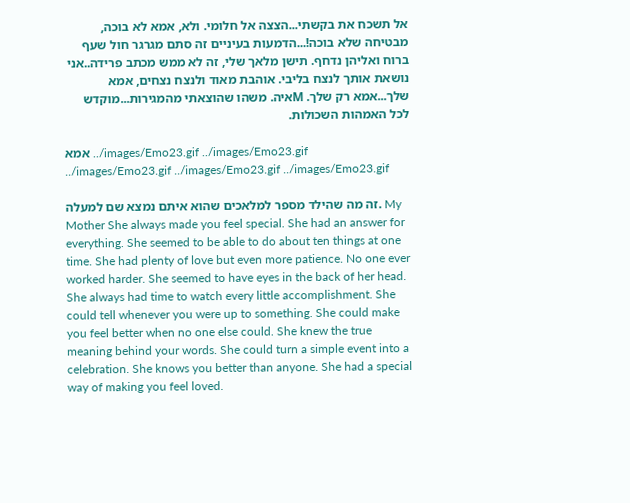אל תשכח את בקשתי...הצצה אל חלומי. ולא, אמא לא בוכה, מבטיחה שלא בוכה!...הדמעות בעיניים זה סתם מגרגר חול שעף ברוח ואליהן נדחף. תישן מלאך שלי, זה לא ממש מכתב פרידה..אני נושאת אותך לנצח בליבי. אוהבת מאוד ולנצח נצחים, אמא שלך...אמא רק שלך. Mאיה. משהו שהוצאתי מהמגירות...מוקדש לכל האמהות השכולות.

אמא ../images/Emo23.gif ../images/Emo23.gif ../images/Emo23.gif ../images/Emo23.gif ../images/Emo23.gif

זה מה שהילד מספר למלאכים שהוא איתם נמצא שם למעלה. My Mother She always made you feel special. She had an answer for everything. She seemed to be able to do about ten things at one time. She had plenty of love but even more patience. No one ever worked harder. She seemed to have eyes in the back of her head. She always had time to watch every little accomplishment. She could tell whenever you were up to something. She could make you feel better when no one else could. She knew the true meaning behind your words. She could turn a simple event into a celebration. She knows you better than anyone. She had a special way of making you feel loved.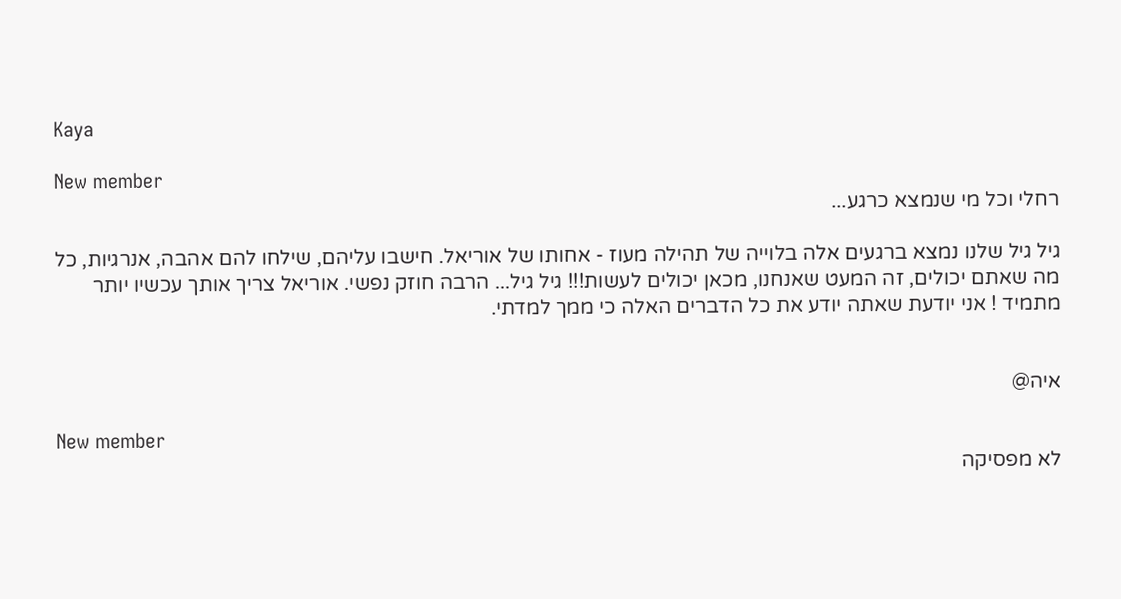Kaya

New member
רחלי וכל מי שנמצא כרגע...

גיל גיל שלנו נמצא ברגעים אלה בלוייה של תהילה מעוז - אחותו של אוריאל. חישבו עליהם, שילחו להם אהבה, אנרגיות, כל מה שאתם יכולים, זה המעט שאנחנו, מכאן יכולים לעשות!!! גיל גיל... הרבה חוזק נפשי. אוריאל צריך אותך עכשיו יותר מתמיד ! אני יודעת שאתה יודע את כל הדברים האלה כי ממך למדתי.


איה@

New member
לא מפסיקה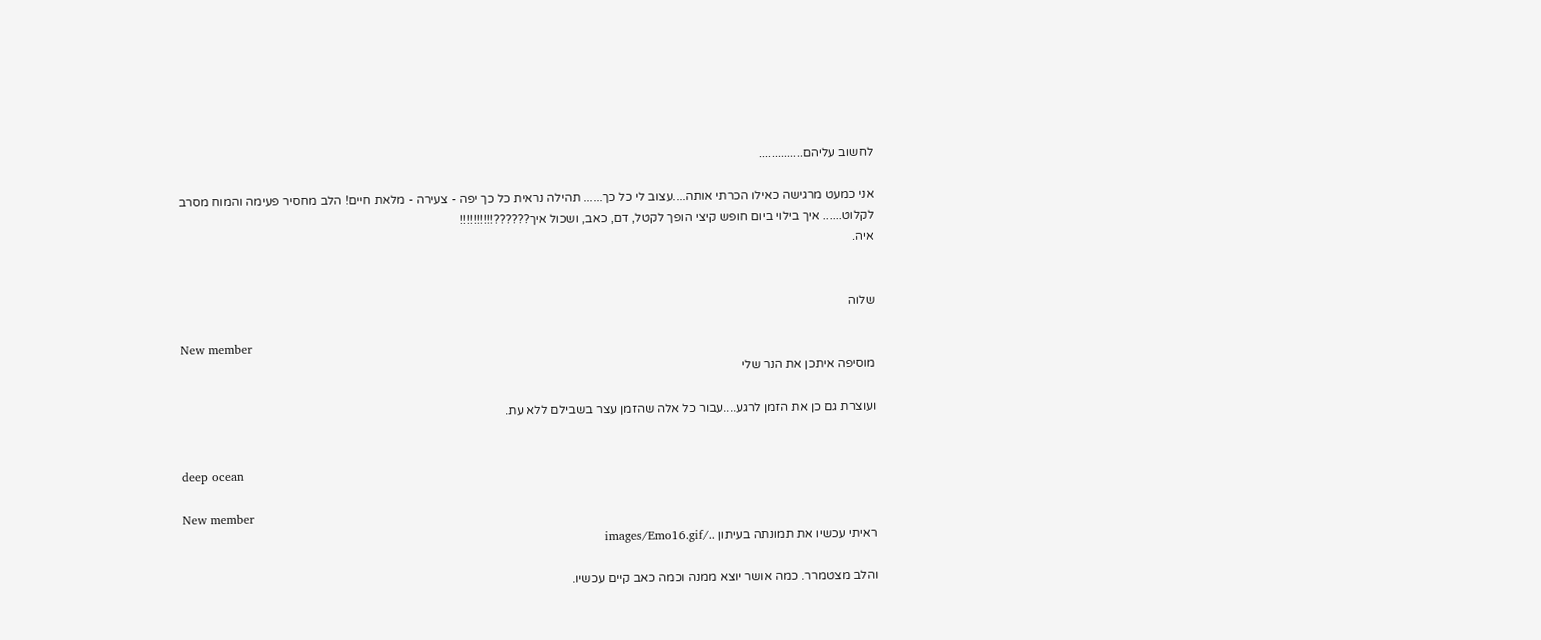לחשוב עליהם..............

אני כמעט מרגישה כאילו הכרתי אותה....עצוב לי כל כך...... תהילה נראית כל כך יפה - צעירה - מלאת חיים! הלב מחסיר פעימה והמוח מסרב לקלוט...... איך בילוי ביום חופש קיצי הופך לקטל, דם, כאב, ושכול איך??????!!!!!!!!!!
איה.


שלוה

New member
מוסיפה איתכן את הנר שלי

ועוצרת גם כן את הזמן לרגע....עבור כל אלה שהזמן עצר בשבילם ללא עת.


deep ocean

New member
ראיתי עכשיו את תמונתה בעיתון ../images/Emo16.gif

והלב מצטמרר. כמה אושר יוצא ממנה וכמה כאב קיים עכשיו.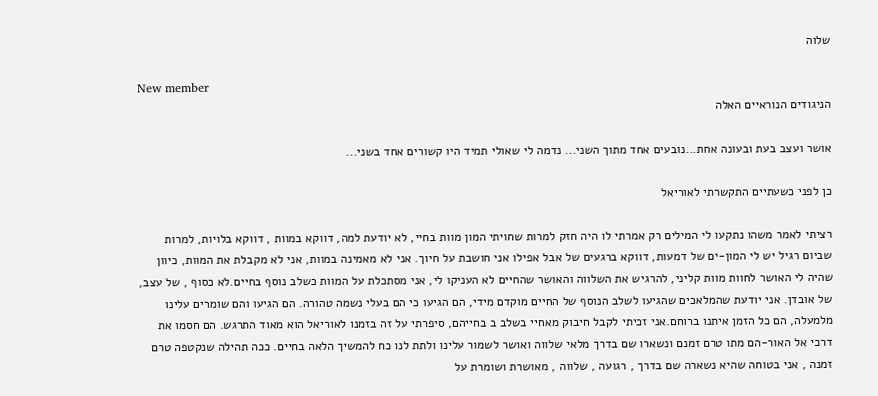שלוה

New member
הניגודים הנוראיים האלה

אושר ועצב בעת ובעונה אחת...נובעים אחד מתוך השני... נדמה לי שאולי תמיד היו קשורים אחד בשני...

כן לפני כשעתיים התקשרתי לאוריאל

רציתי לאמר משהו נתקעו לי המילים רק אמרתי לו היה חזק למרות שחויתי המון מוות בחיי, לא יודעת למה, דווקא במוות , דווקא בלויות, למרות שביום רגיל יש לי המון-ים של דמעות, דווקא ברגעים של אבל אפילו אני חושבת על חיוך. אני לא מאמינה במוות, אני לא מקבלת את המוות, כיוון שהיה לי האושר לחוות מוות קליני, להרגיש את השלווה והאושר שהחיים לא העניקו לי, אני מסתכלת על המוות כשלב נוסף בחיים.לא כסוף , של עצב, של אובדן. אני יודעת שהמלאכים שהגיעו לשלב הנוסף של החיים מוקדם מידי, הם הגיעו כי הם בעלי נשמה טהורה. הם הגיעו והם שומרים עלינו מלמעלה, הם כל הזמן איתנו ברוחם.אני זכיתי לקבל חיבוק מאחיי בשלב ב בחייהם, סיפרתי על זה בזמנו לאוריאל הוא מאוד התרגש. הם חסמו את דרכי אל האור-הם מתו טרם זמנם ונשארו שם בדרך מלאי שלווה ואושר לשמור עלינו ולתת לנו כח להמשיך הלאה בחיים. ככה תהילה שנקטפה טרם זמנה , אני בטוחה שהיא נשארה שם בדרך , רגועה , שלווה , מאושרת ושומרת על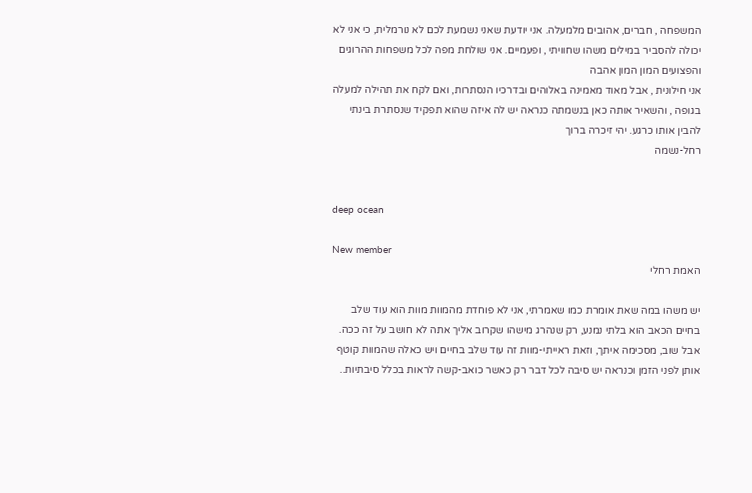המשפחה , חברים, אהובים מלמעלה. אני יודעת שאני נשמעת לכם לא נורמלית, כי אני לא יכולה להסביר במילים משהו שחוויתי , ופעמיים. אני שולחת מפה לכל משפחות ההרוגים והפצועים המון המון אהבה
אני חילונית , אבל מאוד מאמינה באלוהים ובדרכיו הנסתרות, ואם לקח את תהילה למעלה בגופה , והשאיר אותה כאן בנשמתה כנראה יש לה איזה שהוא תפקיד שנסתרת בינתי להבין אותו כרגע. יהי זיכרה ברוך
רחל-נשמה


deep ocean

New member
האמת רחלי

יש משהו במה שאת אומרת כמו שאמרתי, אני לא פוחדת מהמוות מוות הוא עוד שלב בחיים הכאב הוא בלתי נמנע, רק שנהרג מישהו שקרוב אליך אתה לא חושב על זה ככה. אבל שוב, מסכימה איתך, וזאת ראייתי-מוות זה עוד שלב בחיים ויש כאלה שהמוות קוטף אותן לפני הזמן וכנראה יש סיבה לכל דבר רק כאשר כואב-קשה לראות בכלל סיבתיות..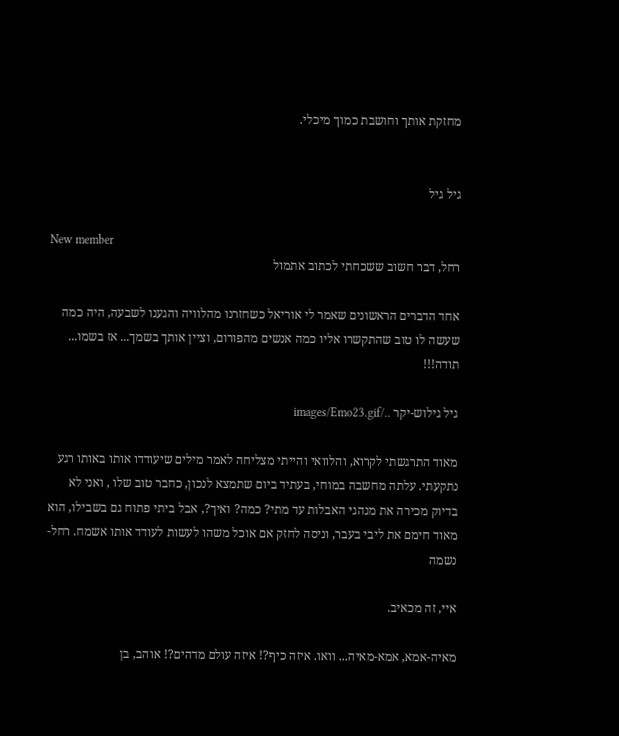מחזקת אותך וחושבת כמוך מיכלי.


גיל גיל

New member
רחל, דבר חשוב ששכחתי לכתוב אתמול

אחד הדברים הראשונים שאמר לי אוריאל כשחזרנו מהלוויה והגענו לשבעה, היה כמה שעשה לו טוב שהתקשרו אליו כמה אנשים מהפורום, וציין אותך בשמך... אז בשמו... תודה!!!

גיל גילוש-יקר ../images/Emo23.gif

מאוד התרגשתי לקרוא, והלוואי והייתי מצליחה לאמר מילים שיעודדו אותו באותו רגע נתקעתי. עלתה מחשבה במוחי, בעתיד ביום שתמצא לנכון, כחבר טוב שלו , ואני לא בדיוק מכירה את מנהגי האבלות עד מתי? כמה? ואיך?, אבל ביתי פתוח גם בשבילו, הוא מאוד חימם את ליבי בעבר, וניסה לחזק אם אוכל משהו לעשות לעודד אותו אשמח. רחל-נשמה

איי, זה מכאיב.

מאיה-אמא, אמא-מאיה... וואו. איזה כיף?! איזה עולם מדהים?! אוהב, בן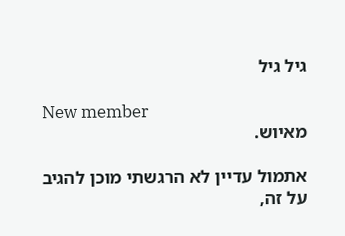גיל גיל

New member
מאיוש.

אתמול עדיין לא הרגשתי מוכן להגיב על זה,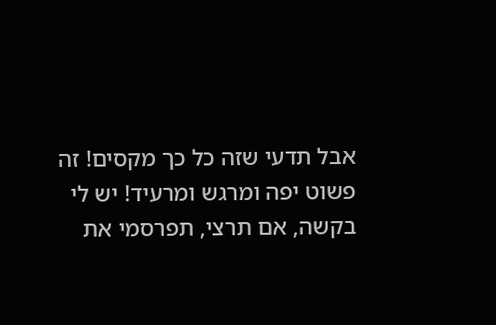אבל תדעי שזה כל כך מקסים! זה פשוט יפה ומרגש ומרעיד! יש לי בקשה, אם תרצי, תפרסמי את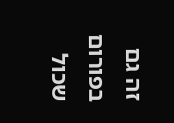זה גם בפורום שכול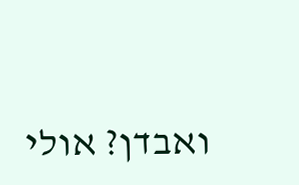ואבדן? אולי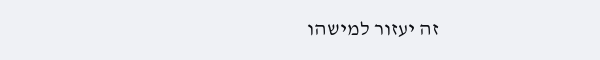זה יעזור למישהו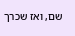שם, ואז שכרך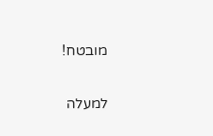מובטח!

למעלה